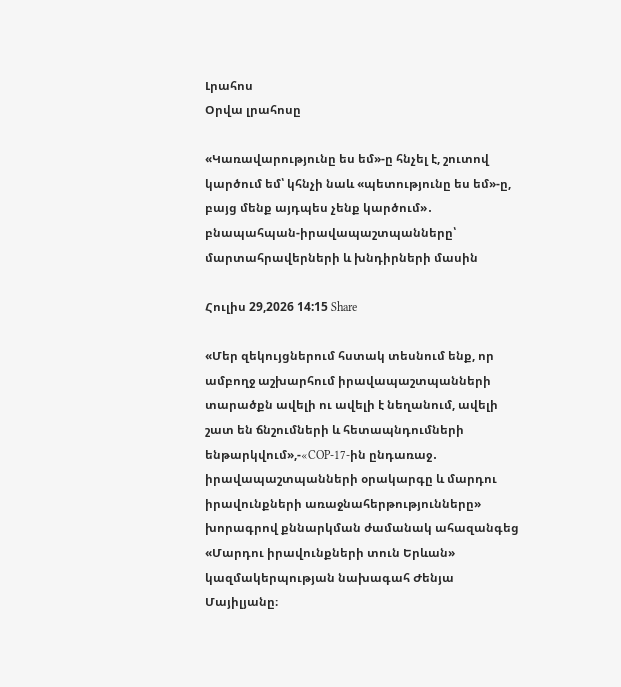Լրահոս
Օրվա լրահոսը

«Կառավարությունը ես եմ»-ը հնչել է, շուտով կարծում եմ՝ կհնչի նաև «պետությունը ես եմ»-ը, բայց մենք այդպես չենք կարծում»․ բնապահպան-իրավապաշտպանները՝ մարտահրավերների և խնդիրների մասին

Հուլիս 29,2026 14:15 Share

«Մեր զեկույցներում հստակ տեսնում ենք, որ ամբողջ աշխարհում իրավապաշտպանների տարածքն ավելի ու ավելի է նեղանում, ավելի շատ են ճնշումների և հետապնդումների ենթարկվում»,-«COP-17-ին ընդառաջ․ իրավապաշտպանների օրակարգը և մարդու իրավունքների առաջնահերթությունները» խորագրով քննարկման ժամանակ ահազանգեց «Մարդու իրավունքների տուն Երևան» կազմակերպության նախագահ Ժենյա Մայիլյանը։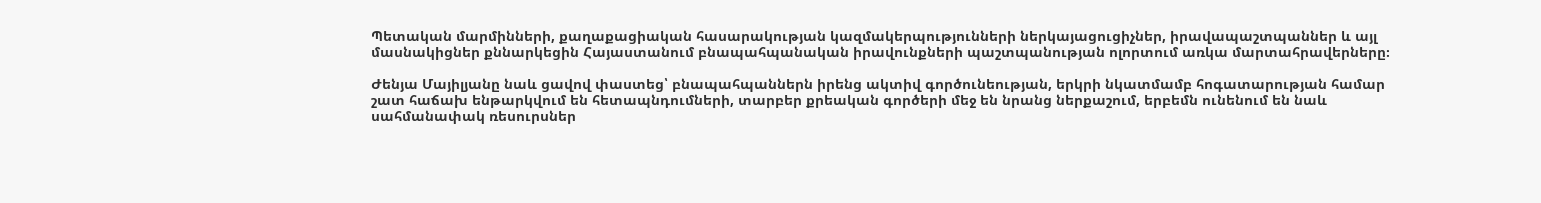Պետական մարմինների, քաղաքացիական հասարակության կազմակերպությունների ներկայացուցիչներ, իրավապաշտպաններ և այլ մասնակիցներ քննարկեցին Հայաստանում բնապահպանական իրավունքների պաշտպանության ոլորտում առկա մարտահրավերները։

Ժենյա Մայիլյանը նաև ցավով փաստեց՝ բնապահպաններն իրենց ակտիվ գործունեության, երկրի նկատմամբ հոգատարության համար շատ հաճախ ենթարկվում են հետապնդումների, տարբեր քրեական գործերի մեջ են նրանց ներքաշում, երբեմն ունենում են նաև սահմանափակ ռեսուրսներ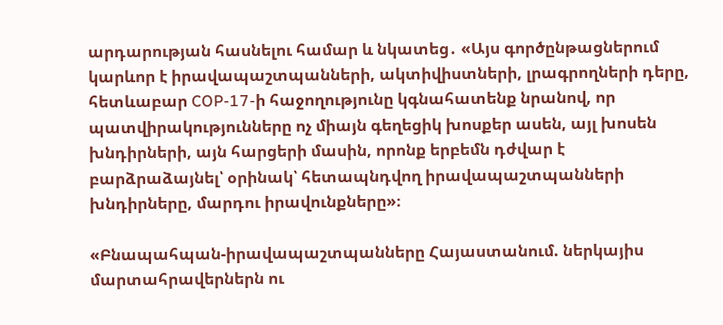արդարության հասնելու համար և նկատեց․ «Այս գործընթացներում կարևոր է իրավապաշտպանների, ակտիվիստների, լրագրողների դերը, հետևաբար COP-17-ի հաջողությունը կգնահատենք նրանով, որ պատվիրակությունները ոչ միայն գեղեցիկ խոսքեր ասեն, այլ խոսեն խնդիրների, այն հարցերի մասին, որոնք երբեմն դժվար է բարձրաձայնել՝ օրինակ՝ հետապնդվող իրավապաշտպանների խնդիրները, մարդու իրավունքները»։

«Բնապահպան-իրավապաշտպանները Հայաստանում. ներկայիս մարտահրավերներն ու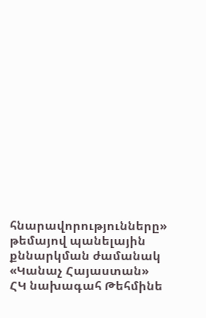հնարավորությունները» թեմայով պանելային քննարկման ժամանակ «Կանաչ Հայաստան» ՀԿ նախագահ Թեհմինե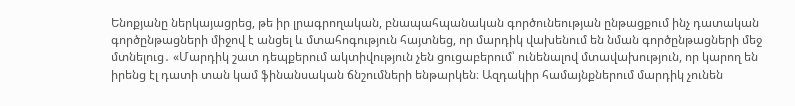Ենոքյանը ներկայացրեց, թե իր լրագրողական, բնապահպանական գործունեության ընթացքում ինչ դատական գործընթացների միջով է անցել և մտահոգություն հայտնեց, որ մարդիկ վախենում են նման գործընթացների մեջ մտնելուց․ «Մարդիկ շատ դեպքերում ակտիվություն չեն ցուցաբերում՝ ունենալով մտավախություն, որ կարող են իրենց էլ դատի տան կամ ֆինանսական ճնշումների ենթարկեն։ Ազդակիր համայնքներում մարդիկ չունեն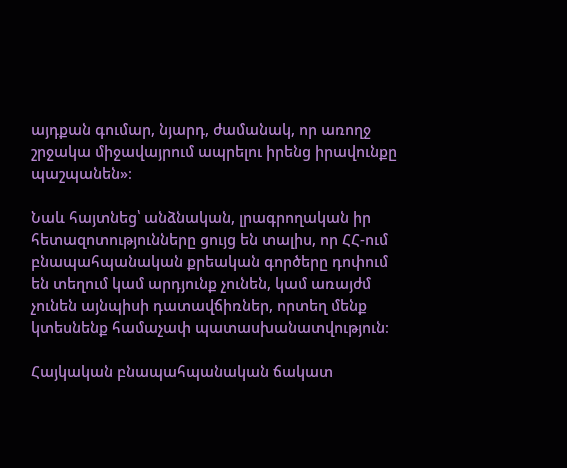այդքան գումար, նյարդ, ժամանակ, որ առողջ շրջակա միջավայրում ապրելու իրենց իրավունքը պաշպանեն»։

Նաև հայտնեց՝ անձնական, լրագրողական իր հետազոտությունները ցույց են տալիս, որ ՀՀ-ում բնապահպանական քրեական գործերը դոփում են տեղում կամ արդյունք չունեն, կամ առայժմ չունեն այնպիսի դատավճիռներ, որտեղ մենք կտեսնենք համաչափ պատասխանատվություն։

Հայկական բնապահպանական ճակատ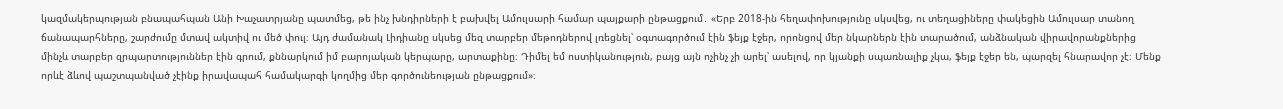կազմակերպության բնապահպան Անի Խաչատրյանը պատմեց, թե ինչ խնդիրների է բախվել Ամուլսարի համար պայքարի ընթացքում․ «Երբ 2018-ին հեղափոխությունը սկսվեց, ու տեղացիները փակեցին Ամուլսար տանող ճանապարհները, շարժումը մտավ ակտիվ ու մեծ փուլ։ Այդ ժամանակ Լիդիանը սկսեց մեզ տարբեր մեթոդներով լռեցնել՝ օգտագործում էին ֆեյք էջեր, որոնցով մեր նկարներն էին տարածում, անձնական վիրավորանքներից մինչև տարբեր զրպարտություններ էին գրում, քննարկում իմ բարոյական կերպարը, արտաքինը։ Դիմել եմ ոստիկանություն, բայց այն ոչինչ չի արել՝ ասելով, որ կյանքի սպառնալիք չկա, ֆեյք էջեր են, պարզել հնարավոր չէ։ Մենք որևէ ձևով պաշտպանված չէինք իրավապահ համակարգի կողմից մեր գործունեության ընթացքում»։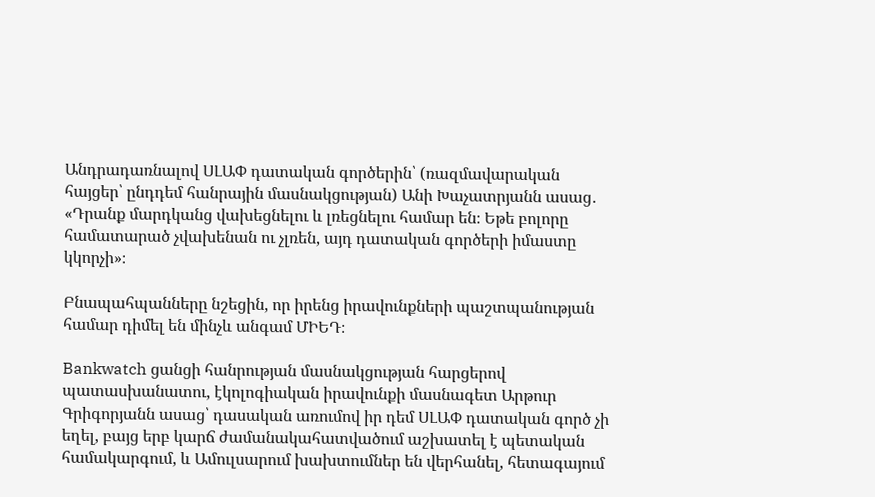Անդրադառնալով ՍԼԱՓ դատական գործերին՝ (ռազմավարական հայցեր՝ ընդդեմ հանրային մասնակցության) Անի Խաչատրյանն ասաց․ «Դրանք մարդկանց վախեցնելու և լռեցնելու համար են։ Եթե բոլորը համատարած չվախենան ու չլռեն, այդ դատական գործերի իմաստը կկորչի»։

Բնապահպանները նշեցին, որ իրենց իրավունքների պաշտպանության համար դիմել են մինչև անգամ ՄԻԵԴ։

Bankwatch ցանցի հանրության մասնակցության հարցերով պատասխանատու, էկոլոգիական իրավունքի մասնագետ Արթուր Գրիգորյանն ասաց՝ դասական առումով իր դեմ ՍԼԱՓ դատական գործ չի եղել, բայց երբ կարճ ժամանակահատվածում աշխատել է պետական համակարգում, և Ամուլսարում խախտումներ են վերհանել, հետագայում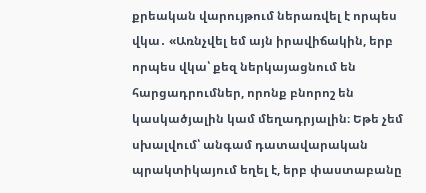քրեական վարույթում ներառվել է որպես վկա․ «Առնչվել եմ այն իրավիճակին, երբ որպես վկա՝ քեզ ներկայացնում են հարցադրումներ, որոնք բնորոշ են կասկածյալին կամ մեղադրյալին։ Եթե չեմ սխալվում՝ անգամ դատավարական պրակտիկայում եղել է, երբ փաստաբանը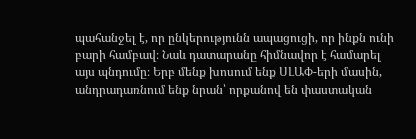պահանջել է, որ ընկերությունն ապացուցի, որ ինքն ունի բարի համբավ։ Նաև դատարանը հիմնավոր է համարել այս պնդումը։ Երբ մենք խոսում ենք ՍԼԱՓ-երի մասին, անդրադառնում ենք նրան՝ որքանով են փաստական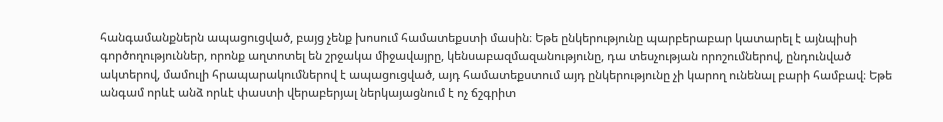հանգամանքներն ապացուցված, բայց չենք խոսում համատեքստի մասին։ Եթե ընկերությունը պարբերաբար կատարել է այնպիսի գործողություններ, որոնք աղտոտել են շրջակա միջավայրը, կենսաբազմազանությունը, դա տեսչության որոշումներով, ընդունված ակտերով, մամուլի հրապարակումներով է ապացուցված, այդ համատեքստում այդ ընկերությունը չի կարող ունենալ բարի համբավ։ Եթե անգամ որևէ անձ որևէ փաստի վերաբերյալ ներկայացնում է ոչ ճշգրիտ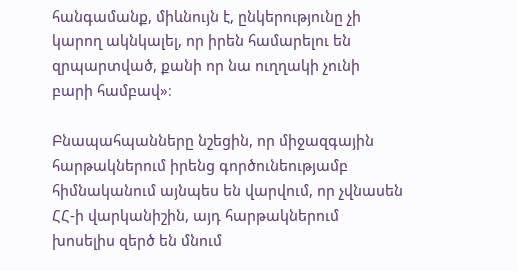հանգամանք, միևնույն է, ընկերությունը չի կարող ակնկալել, որ իրեն համարելու են զրպարտված, քանի որ նա ուղղակի չունի բարի համբավ»։

Բնապահպանները նշեցին, որ միջազգային հարթակներում իրենց գործունեությամբ հիմնականում այնպես են վարվում, որ չվնասեն ՀՀ-ի վարկանիշին, այդ հարթակներում խոսելիս զերծ են մնում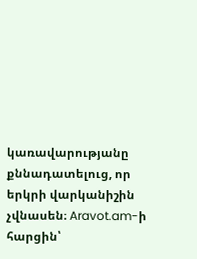կառավարությանը քննադատելուց, որ երկրի վարկանիշին չվնասեն։ Aravot.am-ի հարցին՝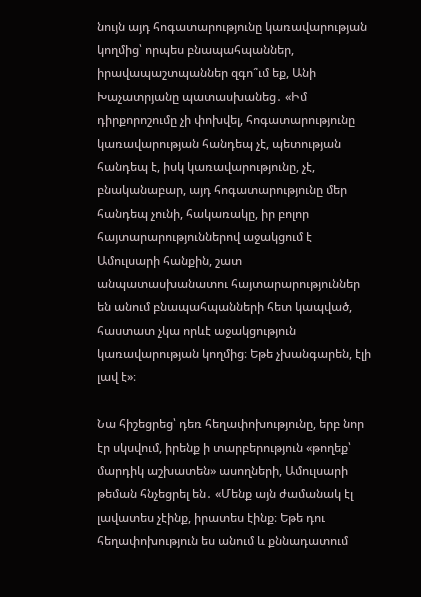նույն այդ հոգատարությունը կառավարության կողմից՝ որպես բնապահպաններ, իրավապաշտպաններ զգո՞ւմ եք, Անի Խաչատրյանը պատասխանեց․ «Իմ դիրքորոշումը չի փոխվել, հոգատարությունը կառավարության հանդեպ չէ, պետության հանդեպ է, իսկ կառավարությունը, չէ, բնականաբար, այդ հոգատարությունը մեր հանդեպ չունի, հակառակը, իր բոլոր հայտարարություններով աջակցում է Ամուլսարի հանքին, շատ անպատասխանատու հայտարարություններ են անում բնապահպանների հետ կապված, հաստատ չկա որևէ աջակցություն կառավարության կողմից։ Եթե չխանգարեն, էլի լավ է»։

Նա հիշեցրեց՝ դեռ հեղափոխությունը, երբ նոր էր սկսվում, իրենք ի տարբերություն «թողեք՝ մարդիկ աշխատեն» ասողների, Ամուլսարի թեման հնչեցրել են․ «Մենք այն ժամանակ էլ լավատես չէինք, իրատես էինք։ Եթե դու հեղափոխություն ես անում և քննադատում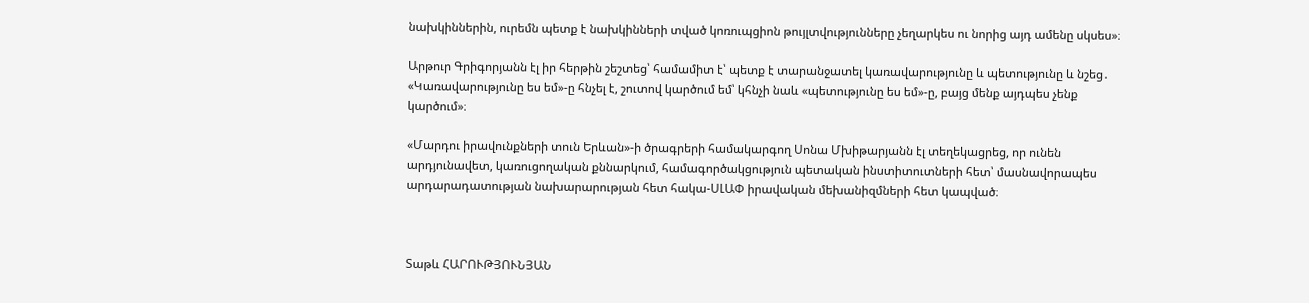նախկիններին, ուրեմն պետք է նախկինների տված կոռուպցիոն թույլտվությունները չեղարկես ու նորից այդ ամենը սկսես»։

Արթուր Գրիգորյանն էլ իր հերթին շեշտեց՝ համամիտ է՝ պետք է տարանջատել կառավարությունը և պետությունը և նշեց․ «Կառավարությունը ես եմ»-ը հնչել է, շուտով կարծում եմ՝ կհնչի նաև «պետությունը ես եմ»-ը, բայց մենք այդպես չենք կարծում»։

«Մարդու իրավունքների տուն Երևան»-ի ծրագրերի համակարգող Սոնա Մխիթարյանն էլ տեղեկացրեց, որ ունեն արդյունավետ, կառուցողական քննարկում, համագործակցություն պետական ինստիտուտների հետ՝ մասնավորապես արդարադատության նախարարության հետ հակա-ՍԼԱՓ իրավական մեխանիզմների հետ կապված։



Տաթև ՀԱՐՈՒԹՅՈՒՆՅԱՆ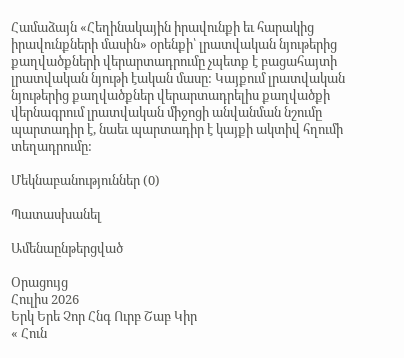Համաձայն «Հեղինակային իրավունքի եւ հարակից իրավունքների մասին» օրենքի՝ լրատվական նյութերից քաղվածքների վերարտադրումը չպետք է բացահայտի լրատվական նյութի էական մասը: Կայքում լրատվական նյութերից քաղվածքներ վերարտադրելիս քաղվածքի վերնագրում լրատվական միջոցի անվանման նշումը պարտադիր է, նաեւ պարտադիր է կայքի ակտիվ հղումի տեղադրումը:

Մեկնաբանություններ (0)

Պատասխանել

Ամենաընթերցված

Օրացույց
Հուլիս 2026
Երկ Երե Չոր Հնգ Ուրբ Շաբ Կիր
« Հուն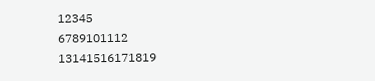12345
6789101112
13141516171819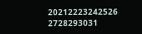20212223242526
2728293031